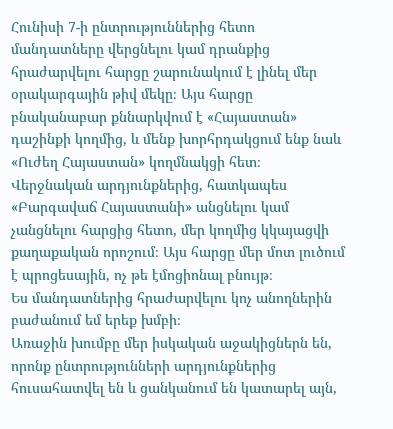Հունիսի 7-ի ընտրություններից հետո մանդատները վերցնելու կամ դրանքից հրաժարվելու հարցը շարունակում է լինել մեր օրակարգային թիվ մեկը։ Այս հարցը բնականաբար քննարկվում է «Հայաստան» դաշինքի կողմից, և մենք խորհրդակցում ենք նաև «Ուժեղ Հայաստան» կողմնակցի հետ։
Վերջնական արդյունքներից, հատկապես «Բարգավաճ Հայաստանի» անցնելու կամ չանցնելու հարցից հետո, մեր կողմից կկայացվի քաղաքական որոշում։ Այս հարցը մեր մոտ լուծում է պրոցեսային, ոչ թե էմոցիոնալ բնույթ։
Ես մանդատներից հրաժարվելու կոչ անողներին բաժանում եմ երեք խմբի։
Առաջին խումբը մեր իսկական աջակիցներն են, որոնք ընտրությունների արդյունքներից հուսահատվել են և ցանկանում են կատարել այն,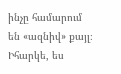ինչը համարում են «ազնիվ» քայլ։ Իհարկե, ես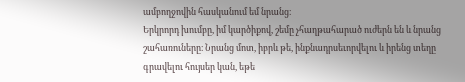ամբողջովին հասկանում եմ նրանց։
Երկրորդ խումբը, իմ կարծիքով, շեմը չհաղթահարած ուժերն են և նրանց շահառուները։ Նրանց մոտ, իբրև թե, ինքնադրսեւորվելու և իրենց տեղը գրավելու հույսեր կան, եթե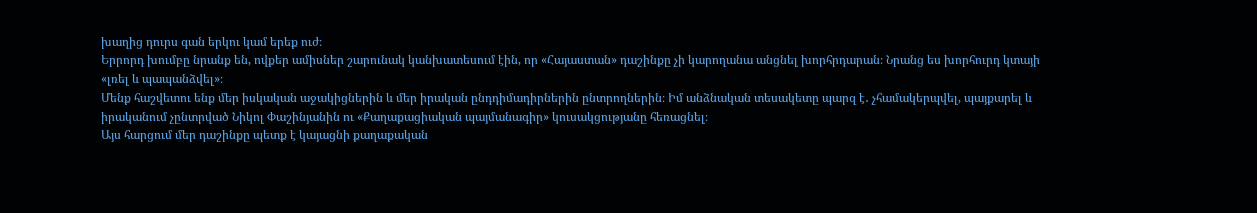խաղից դուրս գան երկու կամ երեք ուժ։
Երրորդ խումբը նրանք են, ովքեր ամիսներ շարունակ կանխատեսում էին, որ «Հայաստան» դաշինքը չի կարողանա անցնել խորհրդարան։ Նրանց ես խորհուրդ կտայի «լռել և պապանձվել»։
Մենք հաշվետու ենք մեր իսկական աջակիցներին և մեր իրական ընդդիմադիրներին ընտրողներին։ Իմ անձնական տեսակետը պարզ է․ չհամակերպվել, պայքարել և իրականում չընտրված Նիկոլ Փաշինյանին ու «Քաղաքացիական պայմանագիր» կուսակցությանը հեռացնել։
Այս հարցում մեր դաշինքը պետք է կայացնի քաղաքական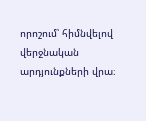որոշում՝ հիմնվելով վերջնական արդյունքների վրա։